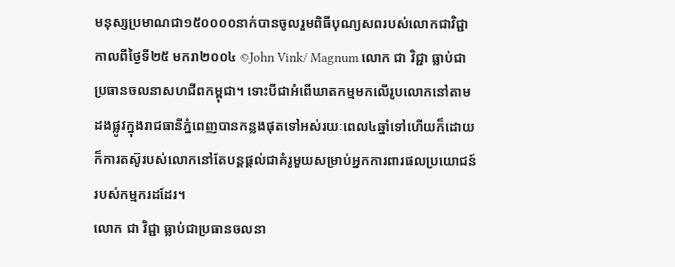មនុស្សប្រមាណជា១៥០០០០នាក់បានចូលរួមពិធីបុណ្យសពរបស់លោកជាវិជ្ជាកាលពីថ្ងៃទី២៥ មករា២០០៤ ©John Vink/ Magnum លោក ជា វិជ្ជា ធ្លាប់ជាប្រធានចលនាសហជីពកម្ពុជា។ ទោះបីជាអំពើឃាតកម្មមកលើរូបលោកនៅតាមដងផ្លូវក្នុងរាជធានីភ្នំពេញបានកន្លងផុតទៅអស់រយៈពេល៤ឆ្នាំទៅហើយក៏ដោយ ក៏ការតស៊ូរបស់លោកនៅតែបន្តផ្តល់ជាគំរូមួយសម្រាប់អ្នកការពារផលប្រយោជន៍របស់កម្មករដដែរ។
លោក ជា វិជ្ជា ធ្លាប់ជាប្រធានចលនា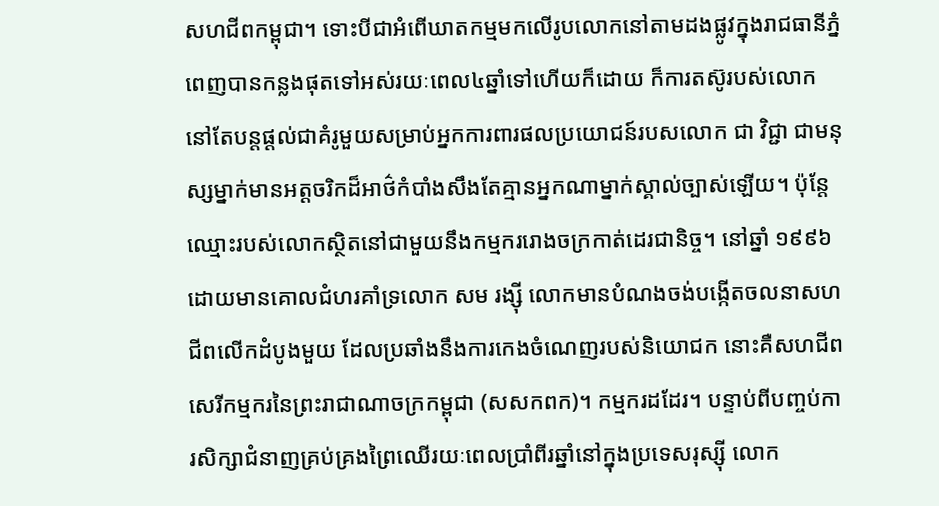សហជីពកម្ពុជា។ ទោះបីជាអំពើឃាតកម្មមកលើរូបលោកនៅតាមដងផ្លូវក្នុងរាជធានីភ្នំពេញបានកន្លងផុតទៅអស់រយៈពេល៤ឆ្នាំទៅហើយក៏ដោយ ក៏ការតស៊ូរបស់លោកនៅតែបន្តផ្តល់ជាគំរូមួយសម្រាប់អ្នកការពារផលប្រយោជន៍របសលោក ជា វិជ្ជា ជាមនុស្សម្នាក់មានអត្តចរិកដ៏អាថ៌កំបាំងសឹងតែគ្មានអ្នកណាម្នាក់ស្គាល់ច្បាស់ឡើយ។ ប៉ុន្តែ ឈ្មោះរបស់លោកស្ថិតនៅជាមួយនឹងកម្មកររោងចក្រកាត់ដេរជានិច្ច។ នៅឆ្នាំ ១៩៩៦ ដោយមានគោលជំហរគាំទ្រលោក សម រង្ស៊ី លោកមានបំណងចង់បង្កើតចលនាសហជីពលើកដំបូងមួយ ដែលប្រឆាំងនឹងការកេងចំណេញរបស់និយោជក នោះគឺសហជីពសេរីកម្មករនៃព្រះរាជាណាចក្រកម្ពុជា (សសកពក)។ កម្មករដដែរ។ បន្ទាប់ពីបញ្ចប់ការសិក្សាជំនាញគ្រប់គ្រងព្រៃឈើរយៈពេលប្រាំពីរឆ្នាំនៅក្នុងប្រទេសរុស្ស៊ី លោក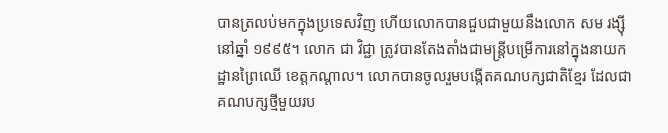បានត្រលប់មកក្នុងប្រទេសវិញ ហើយលោកបានជួបជាមួយនឹងលោក សម រង្ស៊ី នៅឆ្នាំ ១៩៩៥។ លោក ជា វិជ្ជា ត្រូវបានតែងតាំងជាមន្ត្រីបម្រើការនៅក្នុងនាយកដ្ឋានព្រៃឈើ ខេត្តកណ្តាល។ លោកបានចូលរួមបង្កើតគណបក្សជាតិខ្មែរ ដែលជាគណបក្សថ្មីមួយរប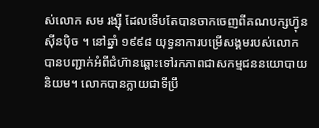ស់លោក សម រង្ស៊ី ដែលទើបតែបានចាកចេញពីគណបក្សហ៊្វុន ស៊ីនប៉ិច ។ នៅឆ្នាំ ១៩៩៨ យុទ្ធនាការបម្រើសង្គមរបស់លោកបានបញ្ជាក់អំពីជំហ៊ានឆ្ពោះទៅរកភាពជាសកម្មជននយោបាយនិយម។ លោកបានក្លាយជាទីប្រឹ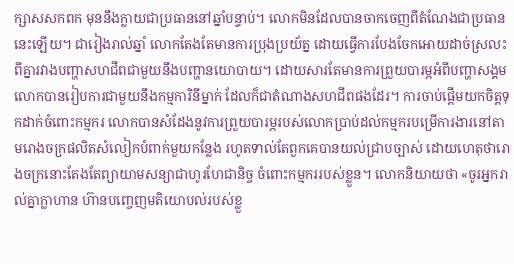ក្សាសសកពក មុននឹងក្លាយជាប្រធាននៅឆ្នាំបន្ទាប់។ លោកមិនដែលបានចាកចេញពីតំណែងជាប្រធាននេះឡើយ។ ជារៀងរាល់ឆ្នាំ លោកតែងតែមានការប្រុងប្រយ័ត្ន ដោយធ្វើការបែងចែកអោយដាច់ស្រលះពីគ្នារវាងបញ្ហាសហជីពជាមួយនឹងបញ្ហានយោបាយ។ ដោយសារតែមានការព្រួយបារម្ភអំពីបញ្ហាសង្គម លោកបានរៀបការជាមួយនឹងកម្មការិនីម្នាក់ ដែលក៏ជាតំណាងសហជីពផងដែរ។ ការចាប់ផ្តើមយកចិត្តទុកដាក់ចំពោះកម្មករ លោកបានសំដែងនូវការព្រួយបារម្ភរបស់លោកប្រាប់ដល់កម្មករបម្រើការងារនៅតាមរោងចក្រផលិតសំលៀកបំពាក់មួយកន្លែង រហូតទាល់តែពួកគេបានយល់ជ្រាបច្បាស់ ដោយហេតុថារោងចក្រនោះតែងតែព្យាយាមសន្យាជាហូរហែជានិច្ច ចំពោះកម្មកររបស់ខ្លួន។ លោកនិយាយថា «ចូរអ្នករាល់គ្នាក្លាហាន ហ៊ានបញ្ចេញមតិយោបល់របស់ខ្លួ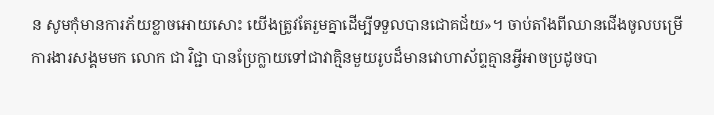ន សូមកុំមានការភ័យខ្លាចអោយសោះ យើងត្រូវតែរួមគ្នាដើម្បីទទួលបានជោគជ័យ»។ ចាប់តាំងពីឈានជើងចូលបម្រើការងារសង្គមមក លោក ជា វិជ្ជា បានប្រែក្លាយទៅជាវាគ្មិនមួយរូបដ៏មានវោហាស័ព្ទគ្មានអ្វីអាចប្រដូចបា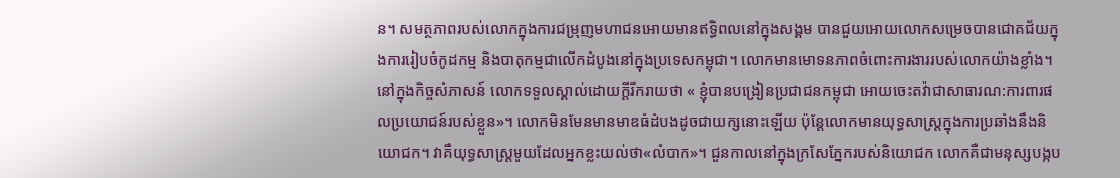ន។ សមត្ថភាពរបស់លោកក្នុងការជម្រុញមហាជនអោយមានឥទ្ធិពលនៅក្នុងសង្គម បានជួយអោយលោកសម្រេចបានជោគជ័យក្នុងការរៀបចំកូដកម្ម និងបាតុកម្មជាលើកដំបូងនៅក្នុងប្រទេសកម្ពុជា។ លោកមានមោទនភាពចំពោះការងាររបស់លោកយ៉ាងខ្លាំង។ នៅក្នុងកិច្ចសំភាសន៍ លោកទទួលស្គាល់ដោយក្តីរីករាយថា « ខ្ញុំបានបង្រៀនប្រជាជនកម្ពុជា អោយចេះតវ៉ាជាសាធារណ:ការពារផលប្រយោជន៍របស់ខ្លួន»។ លោកមិនមែនមានមាឌធំដំបងដូចជាយក្សនោះឡើយ ប៉ុន្តែលោកមានយុទ្ធសាស្រ្តក្នុងការប្រឆាំងនឹងនិយោជក។ វាគឺយុទ្ធសាស្រ្តមួយដែលអ្នកខ្លះយល់ថា«លំបាក»។ ជួនកាលនៅក្នុងក្រសែភ្នែករបស់និយោជក លោកគឺជាមនុស្សបង្កប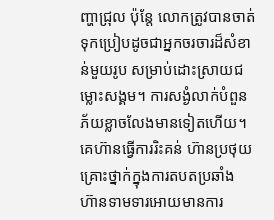ញ្ហាជ្រុល ប៉ុន្តែ លោកត្រូវបានចាត់ទុកប្រៀបដូចជាអ្នកចរចារដ៏សំខាន់មួយរូប សម្រាប់ដោះស្រាយជម្លោះសង្គម។ ការសង្ងំលាក់បំពួនភ័យខ្លាចលែងមានទៀតហើយ។ គេហ៊ានធ្វើការរិះគន់ ហ៊ានប្រថុយគ្រោះថ្នាក់ក្នុងការតបតប្រឆាំង ហ៊ានទាមទារអោយមានការ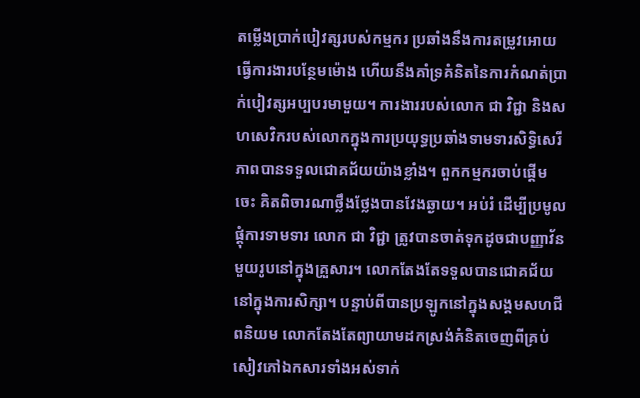តម្លើងប្រាក់បៀវត្សរបស់កម្មករ ប្រឆាំងនឹងការតម្រូវអោយធ្វើការងារបន្ថែមម៉ោង ហើយនឹងគាំទ្រគំនិតនៃការកំណត់ប្រាក់បៀវត្សអប្បបរមាមួយ។ ការងាររបស់លោក ជា វិជ្ជា និងសហសេវិករបស់លោកក្នុងការប្រយុទ្ធប្រឆាំងទាមទារសិទ្ធិសេរីភាពបានទទួលជោគជ័យយ៉ាងខ្លាំង។ ពួកកម្មករចាប់ផ្តើមចេះ គិតពិចារណាថ្លឹងថ្លែងបានវែងឆ្ងាយ។ អប់រំ ដើម្បីប្រមូលផ្តុំការទាមទារ លោក ជា វិជ្ជា ត្រូវបានចាត់ទុកដូចជាបញ្ញាវ័នមួយរូបនៅក្នុងគ្រួសារ។ លោកតែងតែទទួលបានជោគជ័យនៅក្នុងការសិក្សា។ បន្ទាប់ពីបានប្រឡូកនៅក្នុងសង្គមសហជីពនិយម លោកតែងតែព្យាយាមដកស្រង់គំនិតចេញពីគ្រប់សៀវភៅឯកសារទាំងអស់ទាក់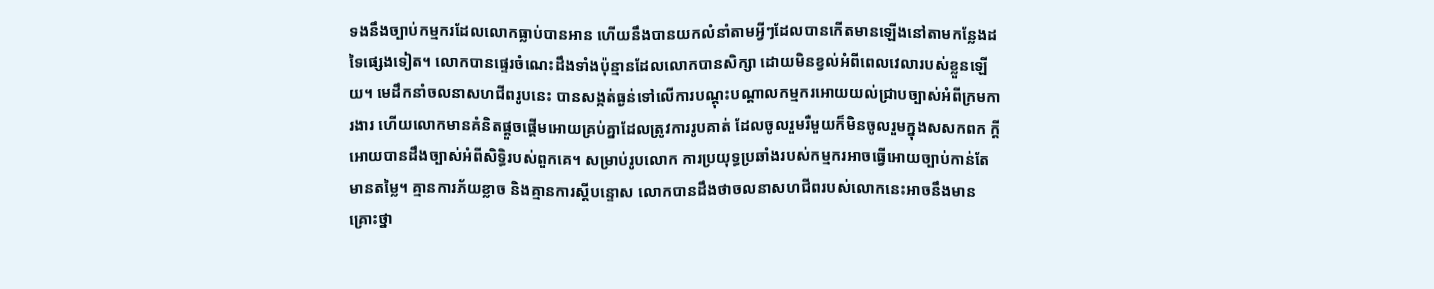ទងនឹងច្បាប់កម្មករដែលលោកធ្លាប់បានអាន ហើយនឹងបានយកលំនាំតាមអ្វីៗដែលបានកើតមានឡើងនៅតាមកន្លែងដទៃផ្សេងទៀត។ លោកបានផ្ទេរចំណេះដឹងទាំងប៉ុន្មានដែលលោកបានសិក្សា ដោយមិនខ្វល់អំពីពេលវេលារបស់ខ្លួនឡើយ។ មេដឹកនាំចលនាសហជីពរូបនេះ បានសង្កត់ធ្ងន់ទៅលើការបណ្តុះបណ្តាលកម្មករអោយយល់ជ្រាបច្បាស់អំពីក្រមការងារ ហើយលោកមានគំនិតផ្តួចផ្តើមអោយគ្រប់គ្នាដែលត្រូវការរូបគាត់ ដែលចូលរួមរឺមួយក៏មិនចូលរួមក្នុងសសកពក ក្តី អោយបានដឹងច្បាស់អំពីសិទ្ធិរបស់ពួកគេ។ សម្រាប់រូបលោក ការប្រយុទ្ធប្រឆាំងរបស់កម្មករអាចធ្វើអោយច្បាប់កាន់តែមានតម្លៃ។ គ្មានការភ័យខ្លាច និងគ្មានការស្តីបន្ទោស លោកបានដឹងថាចលនាសហជីពរបស់លោកនេះអាចនឹងមានគ្រោះថ្នា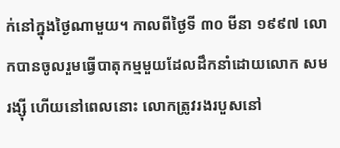ក់នៅក្នុងថ្ងៃណាមួយ។ កាលពីថ្ងៃទី ៣០ មីនា ១៩៩៧ លោកបានចូលរួមធ្វើបាតុកម្មមួយដែលដឹកនាំដោយលោក សម រង្ស៊ី ហើយនៅពេលនោះ លោកត្រូវរងរបួសនៅ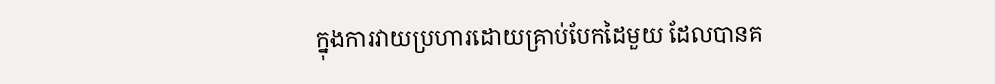ក្នុងការវាយប្រហារដោយគ្រាប់បែកដៃមួយ ដែលបានគ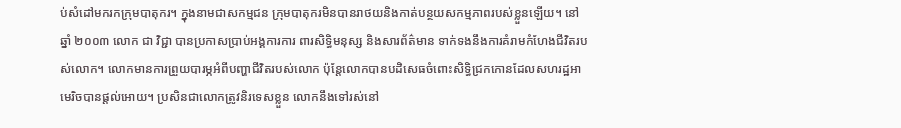ប់សំដៅមករកក្រុមបាតុករ។ ក្នុងនាមជាសកម្មជន ក្រុមបាតុករមិនបានរាថយនិងកាត់បន្ថយសកម្មភាពរបស់ខ្លួនឡើយ។ នៅឆ្នាំ ២០០៣ លោក ជា វិជ្ជា បានប្រកាសប្រាប់អង្គការការ ពារសិទ្ធិមនុស្ស និងសារព័ត៌មាន ទាក់ទងនឹងការគំរាមកំហែងជីវិតរបស់លោក។ លោកមានការព្រួយបារម្ភអំពីបញ្ហាជីវិតរបស់លោក ប៉ុន្តែលោកបានបដិសេធចំពោះសិទ្ធិជ្រកកោនដែលសហរដ្ឋអាមេរិចបានផ្តល់អោយ។ ប្រសិនជាលោកត្រូវនិរទេសខ្លួន លោកនឹងទៅរស់នៅ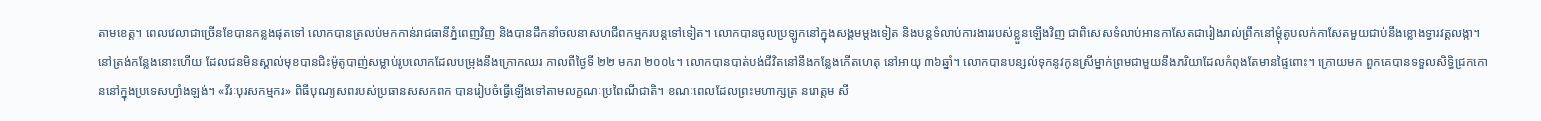តាមខេត្ត។ ពេលវេលាជាច្រើនខែបានកន្លងផុតទៅ លោកបានត្រលប់មកកាន់រាជធានីភំ្នពេញវិញ និងបានដឹកនាំចលនាសហជីពកម្មករបន្តទៅទៀត។ លោកបានចូលប្រឡូកនៅក្នុងសង្គមម្តងទៀត និងបន្តទំលាប់ការងាររបស់ខ្លួនឡើងវិញ ជាពិសេសទំលាប់អានកាសែតជារៀងរាល់ព្រឹកនៅម្តុំតូបលក់កាសែតមួយជាប់នឹងខ្លោងទ្វារវត្តលង្កា។ នៅត្រង់កន្លែងនោះហើយ ដែលជនមិនស្គាល់មុខបានជិះម៉ូតូបាញ់សម្លាប់រូបលោកដែលបម្រុងនឹងក្រោកឈរ កាលពីថ្ងៃទី ២២ មករា ២០០៤។ លោកបានបាត់បង់ជីវិតនៅនឹងកន្លែងកើតហេតុ នៅអាយុ ៣៦ឆ្នាំ។ លោកបានបន្សល់ទុកនូវកូនស្រីម្នាក់ព្រមជាមួយនឹងភរិយាដែលកំពុងតែមានផ្ទៃពោះ។ ក្រោយមក ពួកគេបានទទួលសិទ្ធិជ្រកកោននៅក្នុងប្រទេសហ្វាំងឡង់។ «វីរៈបុរសកម្មករ» ពិធីបុណ្យសពរបស់ប្រធានសសកពក បានរៀបចំធ្វើឡើងទៅតាមលក្ខណៈប្រពៃណីជាតិ។ ខណៈពេលដែលព្រះមហាក្សត្រ នរោត្តម សី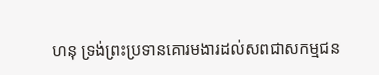ហនុ ទ្រង់ព្រះប្រទានគោរមងារដល់សពជាសកម្មជន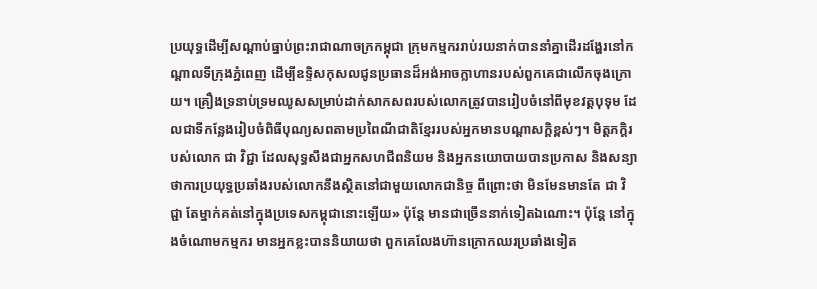ប្រយុទ្ធដើម្បីសណ្តាប់ធ្នាប់ព្រះរាជាណាចក្រកម្ពុជា ក្រុមកម្មកររាប់រយនាក់បាននាំគ្នាដើរដង្ហែរនៅកណ្តាលទីក្រុងភ្នំពេញ ដើម្បីឧទ្ទិសកុសលជូនប្រធានដ៏អង់អាចក្លាហានរបស់ពួកគេជាលើកចុងក្រោយ។ គ្រឿងទ្រនាប់ទ្រមឈូសសម្រាប់ដាក់សាកសពរបស់លោកត្រូវបានរៀបចំនៅពីមុខវត្តបុទុម ដែលជាទីកន្លែងរៀបចំពិធីបុណ្យសពតាមប្រពៃណីជាតិខ្មែររបស់អ្នកមានបណ្តាសក្តិខ្ពស់ៗ។ មិត្តភក្តិរបស់លោក ជា វិជ្ជា ដែលសុទ្ធសឹងជាអ្នកសហជីពនិយម និងអ្នកនយោបាយបានប្រកាស និងសន្យាថាការប្រយុទ្ធប្រឆាំងរបស់លោកនឹងស្ថិតនៅជាមួយលោកជានិច្ច ពីព្រោះថា មិនមែនមានតែ ជា វិជ្ជា តែម្នាក់គត់នៅក្នុងប្រទេសកម្ពុជានោះឡើយ» ប៉ុន្តែ មានជាច្រើននាក់ទៀតឯណោះ។ ប៉ុន្តែ នៅក្នុងចំណោមកម្មករ មានអ្នកខ្លះបាននិយាយថា ពួកគេលែងហ៊ានក្រោកឈរប្រឆាំងទៀត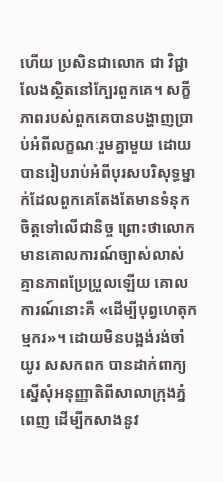ហើយ ប្រសិនជាលោក ជា វិជ្ជាលែងស្ថិតនៅក្បែរពួកគេ។ សក្ខីភាពរបស់ពួកគេបានបង្ហាញប្រាប់អំពីលក្ខណៈរួមគ្នាមួយ ដោយបានរៀបរាប់អំពីបុរសបរិសុទ្ធម្នាក់ដែលពួកគេតែងតែមានទំនុកចិត្តទៅលើជានិច្ច ព្រោះថាលោកមានគោលការណ៍ច្បាស់លាស់គ្មានភាពប្រែប្រួលឡើយ គោលការណ៍នោះគឺ «ដើម្បីបុព្វហេតុកម្មករ»។ ដោយមិនបង្អង់រង់ចាំយូរ សសកពក បានដាក់ពាក្យស្នើសុំអនុញ្ញាតិពីសាលាក្រុងភ្នំពេញ ដើម្បីកសាងនូវ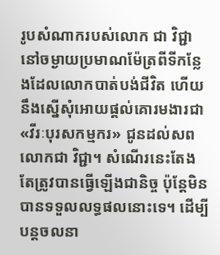រូបសំណាករបស់លោក ជា វិជ្ជា នៅចម្ងាយប្រមាណម៉ែត្រពីទីកន្លែងដែលលោកបាត់បង់ជីវិត ហើយនឹងស្នើសុំអោយផ្តល់គោរមងារជា «វីរៈបុរសកម្មករ» ជូនដល់សពលោកជា វិជ្ជា។ សំណើរនេះតែងតែត្រូវបានធ្វើឡើងជានិច្ច ប៉ុន្តែមិនបានទទួលលទ្ធផលនោះទេ។ ដើម្បីបន្តចលនា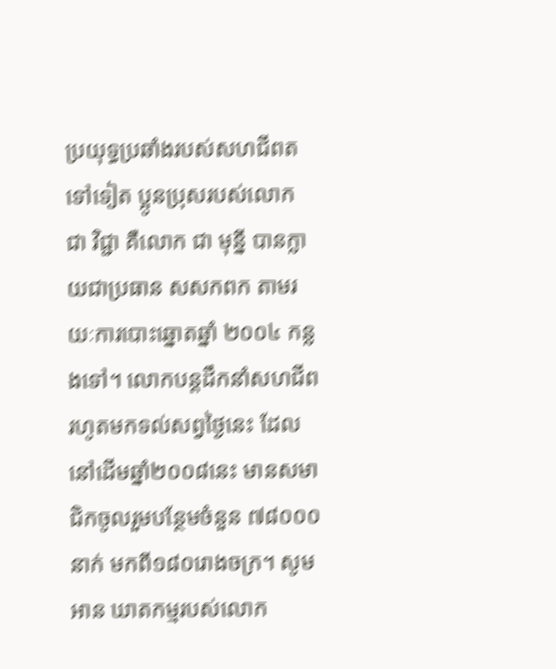ប្រយុទ្ធប្រឆាំងរបស់សហជីពតទៅទៀត ប្អូនប្រុសរបស់លោក ជា វិជ្ជា គឺលោក ជា មុន្នី បានក្លាយជាប្រធាន សសកពក តាមរយៈការបោះឆ្នោតឆ្នាំ ២០០៤ កន្លងទៅ។ លោកបន្តដឹកនាំសហជីព រហូតមកទល់សព្វថ្ងៃនេះ ដែលនៅដើមឆ្នាំ២០០៨នេះ មានសមាជិកចូលរួមបន្ថែមចំនួន ៧៨០០០នាក់ មកពី១៨០រោងចក្រ។ សូមអាន ឃាតកម្មរបស់លោក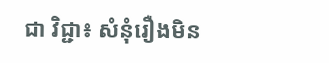ជា វិជ្ជា៖ សំនុំរឿងមិន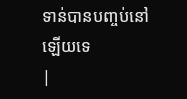ទាន់បានបញ្ចប់នៅឡើយទេ
|